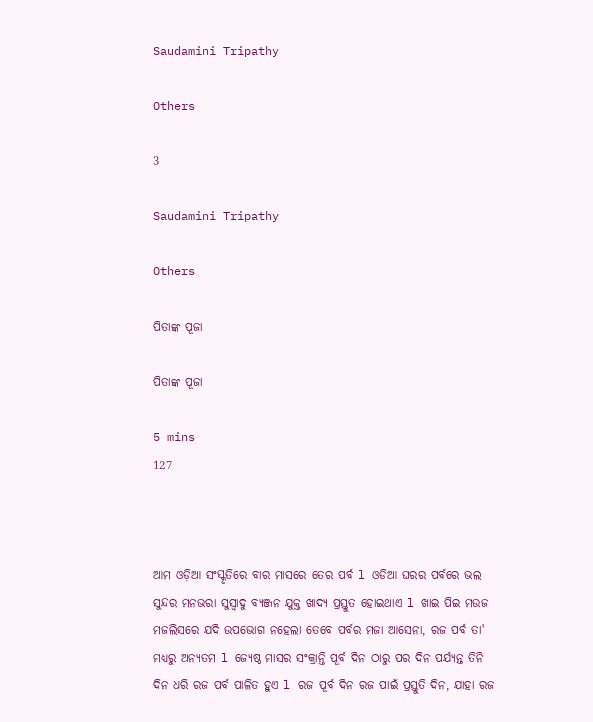Saudamini Tripathy

Others

3

Saudamini Tripathy

Others

ପିତାଙ୍କ ପୂଜା

ପିତାଙ୍କ ପୂଜା

5 mins
127



ଆମ ଓଡ଼ିଆ ସଂସ୍କୃତିରେ ବାର ମାସରେ ତେର ପର୍ବ l ଓଡିଆ ଘରର ପର୍ବରେ ଭଲ ସୁନ୍ଦର ମନଭରା ସୁସ୍ୱାଦୁ ବ୍ୟଞ୍ଜନ ଯୁକ୍ତ ଖାଦ୍ୟ ପ୍ରସ୍ତୁତ ହୋଇଥାଏ l ଖାଇ ପିଇ ମଉଜ ମଜଲିସରେ ଯଦି ଉପଭୋଗ ନହେଲା ତେବେ ପର୍ବର ମଜା ଆସେନା, ରଜ ପର୍ବ ତା' ମଧ୍ୟରୁ ଅନ୍ୟତମ l ଜ୍ୟେଷ୍ଠ ମାସର ସଂକ୍ରାନ୍ତି ପୂର୍ବ ଦିନ ଠାରୁ ପର ଦିନ ପର୍ଯ୍ୟନ୍ତ ତିନି ଦିନ ଧରି ରଜ ପର୍ବ ପାଳିତ ହୁଏ l ରଜ ପୂର୍ବ ଦିନ ରଜ ପାଇଁ ପ୍ରସ୍ତୁତି ଦିନ, ଯାହା ରଜ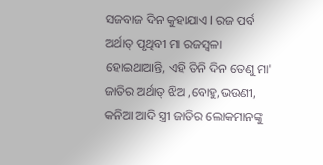ସଜବାଜ ଦିନ କୁହାଯାଏ l ରଜ ପର୍ବ ଅର୍ଥାତ୍ ପୃଥିବୀ ମା ରଜସ୍ଵଳା ହୋଇଥାଆନ୍ତି, ଏହି ତିନି ଦିନ ତେଣୁ ମା' ଜାତିର ଅର୍ଥାତ୍ ଝିଅ ,ବୋହୁ,ଭଉଣୀ, କନିଆ ଆଦି ସ୍ତ୍ରୀ ଜାତିର ଲୋକମାନଙ୍କୁ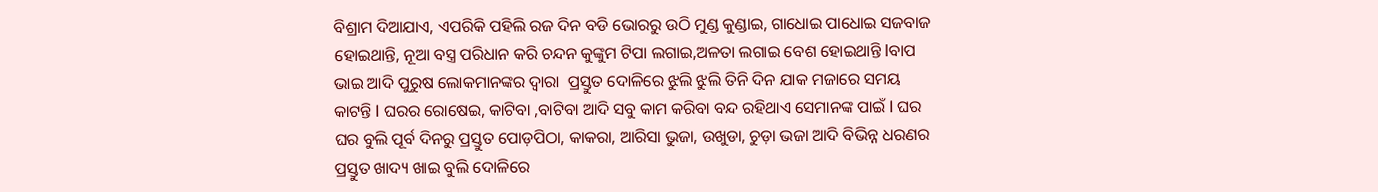ବିଶ୍ରାମ ଦିଆଯାଏ, ଏପରିକି ପହିଲି ରଜ ଦିନ ବଡି ଭୋରରୁ ଉଠି ମୁଣ୍ଡ କୁଣ୍ଡାଇ, ଗାଧୋଇ ପାଧୋଇ‌ ସଜବାଜ ହୋଇଥାନ୍ତି, ନୂଆ ବସ୍ତ୍ର ପରିଧାନ କରି ଚନ୍ଦନ କୁଙ୍କୁମ ଟିପା ଲଗାଇ,ଅଳତା ଲଗାଇ ବେଶ ହୋଇଥାନ୍ତି lବାପ ଭାଇ ଆଦି ପୁରୁଷ ଲୋକମାନଙ୍କର ଦ୍ଵାରା  ପ୍ରସ୍ତୁତ ଦୋଳିରେ ଝୁଲି ଝୁଲି ତିନି ଦିନ ଯାକ ମଜାରେ ସମୟ କାଟନ୍ତି l ଘରର ରୋଷେଇ, କାଟିବା ,ବାଟିବା ଆଦି ସବୁ କାମ କରିବା ବନ୍ଦ ରହିଥାଏ ସେମାନଙ୍କ ପାଇଁ l ଘର ଘର ବୁଲି ପୂର୍ବ ଦିନରୁ ପ୍ରସ୍ତୁତ ପୋଡ଼ପିଠା, କାକରା, ଆରିସା ଭୁଜା, ଉଖୁଡା, ଚୁଡ଼ା ଭଜା ଆଦି ବିଭିନ୍ନ ଧରଣର ପ୍ରସ୍ତୁତ ଖାଦ୍ୟ ଖାଇ ବୁଲି ଦୋଳିରେ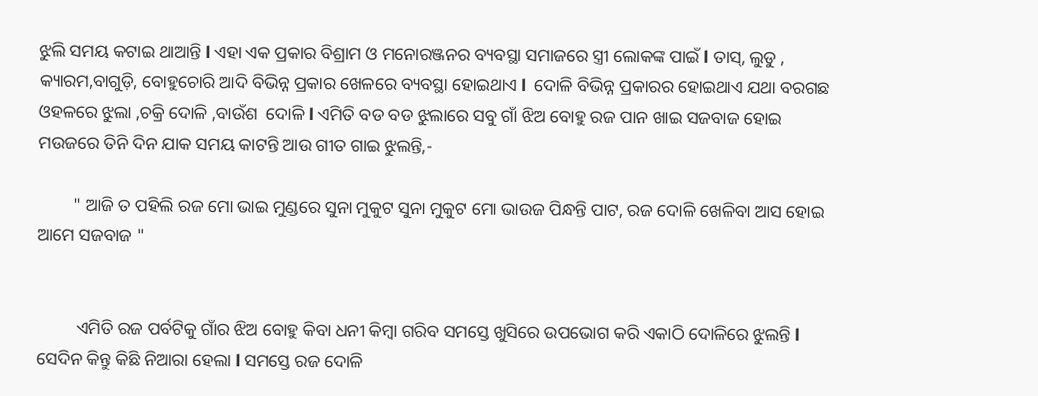ଝୁଲି ସମୟ କଟାଇ ଥାଆନ୍ତି l ଏହା ଏକ ପ୍ରକାର ବିଶ୍ରାମ ଓ ମନୋରଞ୍ଜନର ବ୍ୟବସ୍ଥା ସମାଜରେ ସ୍ତ୍ରୀ ଲୋକଙ୍କ ପାଇଁ l ତାସ୍, ଲୁଡୁ , କ୍ୟାରମ,ବାଗୁଡ଼ି, ବୋହୁଚୋରି ଆଦି ବିଭିନ୍ନ ପ୍ରକାର ଖେଳରେ ବ୍ୟବସ୍ଥା ହୋଇଥାଏ l  ଦୋଳି ବିଭିନ୍ନ ପ୍ରକାରର ହୋଇଥାଏ ଯଥା ବରଗଛ ଓହଳରେ ଝୁଲା ,ଚକ୍ରି ଦୋଳି ,ବାଉଁଶ  ଦୋଳି l ଏମିତି ବଡ ବଡ ଝୁଲାରେ ସବୁ ଗାଁ ଝିଅ ବୋହୁ ରଜ ପାନ ଖାଇ ସଜବାଜ ହୋଇ ମଉଜରେ ତିନି ଦିନ ଯାକ ସମୟ କାଟନ୍ତି ଆଉ ଗୀତ ଗାଇ ଝୁଲନ୍ତି,-

        " ଆଜି ତ ପହିଲି ରଜ ମୋ ଭାଇ ମୁଣ୍ଡରେ ସୁନା ମୁକୁଟ ସୁନା ମୁକୁଟ ମୋ ଭାଉଜ ପିନ୍ଧନ୍ତି ପାଟ, ରଜ ଦୋଳି ଖେଳିବା ଆସ ହୋଇ ଆମେ ସଜବାଜ "


         ଏମିତି ରଜ ପର୍ବଟିକୁ ଗାଁର ଝିଅ ବୋହୁ କିବା ଧନୀ କିମ୍ବା ଗରିବ ସମସ୍ତେ ଖୁସିରେ ଉପଭୋଗ କରି ଏକାଠି ଦୋଳିରେ ଝୁଲନ୍ତି l ସେଦିନ କିନ୍ତୁ କିଛି ନିଆରା ହେଲା l ସମସ୍ତେ ରଜ ଦୋଳି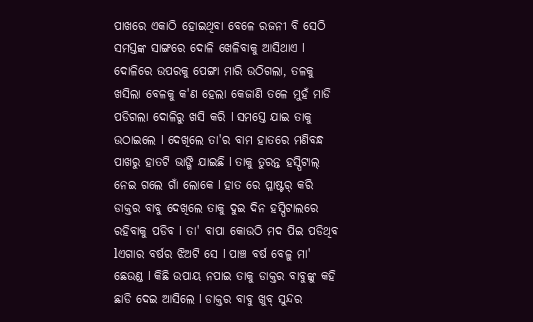ପାଖରେ ଏକାଠି ହୋଇଥିବା ବେଳେ ରଜନୀ ବି ସେଠି ସମସ୍ତଙ୍କ ସାଙ୍ଗରେ ଦୋଳି ଖେଳିବାକୁ ଆସିଥାଏ l ଦୋଳିରେ ଉପରକୁ ପେଙ୍ଗା ମାରି ଉଠିଗଲା, ତଳକୁ ଖସିଲା ବେଳକୁ କ'ଣ ହେଲା କେଜାଣି ତଳେ ମୁହଁ ମାଡି ପଡିଗଲା ଦୋଳିରୁ ଖସି କରି l ସମସ୍ତେ ଯାଇ ତାକୁ ଉଠାଇଲେ l ଦେଖିଲେ ତା'ର ବାମ ହାତରେ ମଣିବନ୍ଧ ପାଖରୁ ହାତଟି ଭାଙ୍ଗି ଯାଇଛି l ତାକୁ ତୁରନ୍ତ ହସ୍ପିଟାଲ୍ ନେଇ ଗଲେ ଗାଁ ଲୋକେ l ହାତ ରେ ପ୍ଳାଷ୍ଟର୍ କରି ଡାକ୍ତର ବାବୁ ଦେଖିଲେ ତାକୁ ଦୁଇ ଦିନ ହସ୍ପିଟାଲରେ  ରହିବାକୁ ପଡିବ l ତା' ବାପା କୋଉଠି ମଦ ପିଇ ପଡିଥିବ lଏଗାର ବର୍ଷର ଝିଅଟି ସେ l ପାଞ୍ଚ ବର୍ଷ ବେଳୁ ମା' ଛେଉଣ୍ଡ l କିଛି ଉପାୟ ନପାଇ ତାକୁ ଡାକ୍ତର ବାବୁଙ୍କୁ କହି ଛାଡି ଦେଇ ଆସିଲେ l ଡାକ୍ତର ବାବୁ ଖୁବ୍ ସୁନ୍ଦର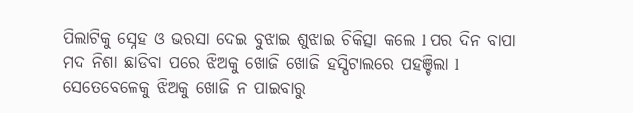ପିଲାଟିକୁ ସ୍ନେହ ଓ ଭରସା ଦେଇ ବୁଝାଇ ଶୁଝାଇ ଚିକିତ୍ସା କଲେ l ପର ଦିନ ବାପା ମଦ ନିଶା ଛାଡିବା ପରେ ଝିଅକୁ ଖୋଜି ଖୋଜି ହସ୍ପିଟାଲରେ ପହଞ୍ଚିଲା l ସେତେବେଳେକୁ ଝିଅକୁ ଖୋଜି ନ ପାଇବାରୁ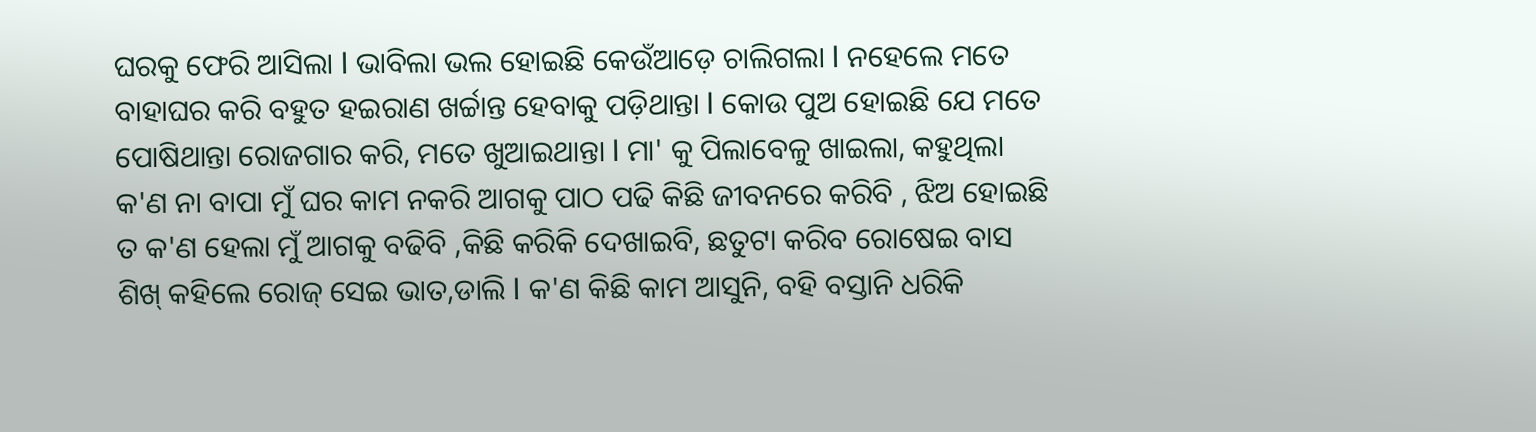ଘରକୁ ଫେରି ଆସିଲା l ଭାବିଲା ଭଲ ହୋଇଛି କେଉଁଆଡ଼େ ଚାଲିଗଲା l ନହେଲେ ମତେ ବାହାଘର କରି ବହୁତ ହଇରାଣ ଖର୍ଚ୍ଚାନ୍ତ ହେବାକୁ ପଡ଼ିଥାନ୍ତା l କୋଉ ପୁଅ ହୋଇଛି ଯେ ମତେ ପୋଷିଥାନ୍ତା ରୋଜଗାର କରି, ମତେ ଖୁଆଇଥାନ୍ତା l ମା' କୁ ପିଲାବେଳୁ ଖାଇଲା, କହୁଥିଲା କ'ଣ ନା ବାପା ମୁଁ ଘର କାମ ନକରି ଆଗକୁ ପାଠ ପଢି କିଛି ଜୀବନରେ କରିବି , ଝିଅ ହୋଇଛି ତ କ'ଣ ହେଲା ମୁଁ ଆଗକୁ ବଢିବି ,କିଛି କରିକି ଦେଖାଇବି, ଛତୁଟା କରିବ ରୋଷେଇ ବାସ ଶିଖ୍ କହିଲେ ରୋଜ୍ ସେଇ ଭାତ,ଡାଲି l କ'ଣ କିଛି କାମ ଆସୁନି, ବହି ବସ୍ତାନି ଧରିକି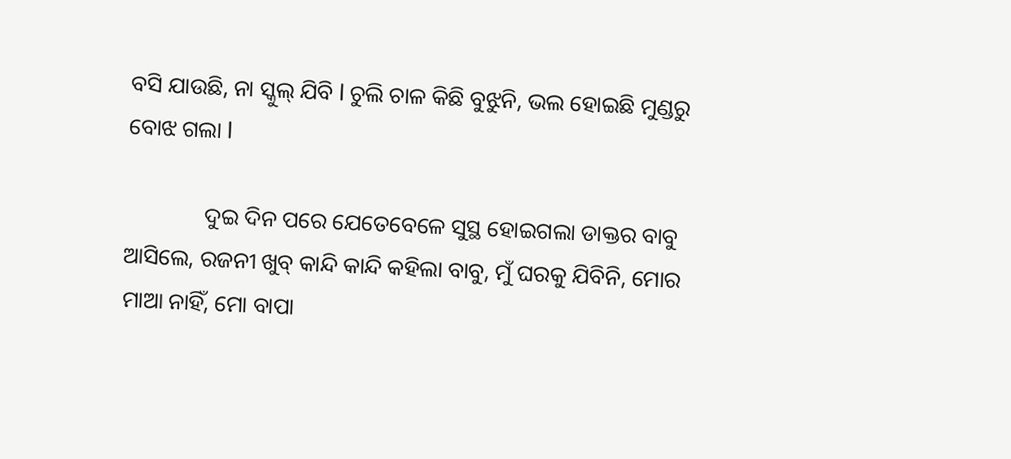ବସି ଯାଉଛି, ନା ସ୍କୁଲ୍ ଯିବି l ଚୁଲି ଚାଳ କିଛି ବୁଝୁନି, ଭଲ ହୋଇଛି ମୁଣ୍ଡରୁ ବୋଝ ଗଲା l

              ଦୁଇ ଦିନ ପରେ ଯେତେବେଳେ ସୁସ୍ଥ ହୋଇଗଲା ଡାକ୍ତର ବାବୁ ଆସିଲେ, ରଜନୀ ଖୁବ୍ କାନ୍ଦି କାନ୍ଦି କହିଲା ବାବୁ, ମୁଁ ଘରକୁ ଯିବିନି, ମୋର ମାଆ ନାହିଁ, ମୋ ବାପା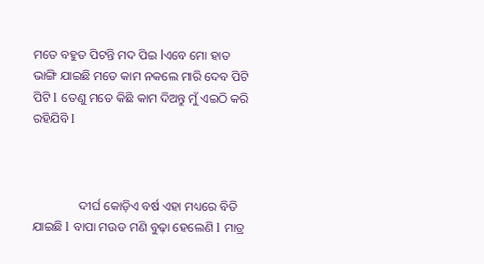ମତେ ବହୁତ ପିଟନ୍ତି ମଦ ପିଇ lଏବେ ମୋ ହାତ ଭାଙ୍ଗି ଯାଇଛି ମତେ କାମ ନକଲେ ମାରି ଦେବ ପିଟି ପିଟି l ତେଣୁ ମତେ କିଛି କାମ ଦିଅନ୍ତୁ ମୁଁ ଏଇଠି କରି ରହିଯିବି l



               ଦୀର୍ଘ କୋଡ଼ିଏ ବର୍ଷ ଏହା ମଧ୍ୟରେ ବିତି ଯାଇଛି l ବାପା ମଉଡ ମଣି ବୁଢ଼ା ହେଲେଣି l ମାତ୍ର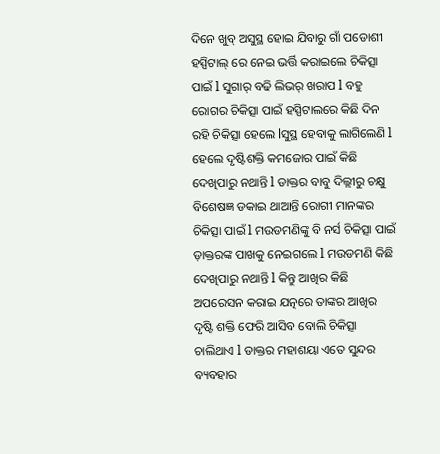ଦିନେ ଖୁବ୍ ଅସୁସ୍ଥ ହୋଇ ଯିବାରୁ ଗାଁ ପଡୋଶୀ ହସ୍ପିଟାଲ୍ ରେ ନେଇ ଭର୍ତ୍ତି କରାଇଲେ ଚିକିତ୍ସା ପାଇଁ l ସୁଗାର୍ ବଢି ଲିଭର୍ ଖରାପ l ବହୁ ରୋଗର ଚିକିତ୍ସା ପାଇଁ ହସ୍ପିଟାଲରେ କିଛି ଦିନ ରହି ଚିକିତ୍ସା ହେଲେ lସୁସ୍ଥ ହେବାକୁ ଲାଗିଲେଣି l ହେଲେ ଦୃଷ୍ଟିଶକ୍ତି କମଜୋର ପାଇଁ କିଛି ଦେଖିପାରୁ ନଥାନ୍ତି l ଡାକ୍ତର ବାବୁ ଦିଲ୍ଲୀରୁ ଚକ୍ଷୁ ବିଶେଷଜ୍ଞ ଡକାଇ ଥାଆନ୍ତି ରୋଗୀ ମାନଙ୍କର ଚିକିତ୍ସା ପାଇଁ l ମଉଡମଣିଙ୍କୁ ବି ନର୍ସ ଚିକିତ୍ସା ପାଇଁ   ଡ଼ାକ୍ତରଙ୍କ ପାଖକୁ ନେଇଗଲେ l ମଉଡମଣି କିଛି ଦେଖିପାରୁ ନଥାନ୍ତି l କିନ୍ତୁ ଆଖିର କିଛି ଅପରେସନ କରାଇ ଯତ୍ନରେ ତାଙ୍କର ଆଖିର ଦୃଷ୍ଟି ଶକ୍ତି ଫେରି ଆସିବ ବୋଲି ଚିକିତ୍ସା ଚାଲିଥାଏ l ଡାକ୍ତର ମହାଶୟା ଏତେ ସୁନ୍ଦର ବ୍ୟବହାର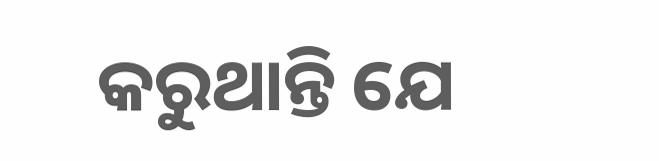କରୁଥାନ୍ତି ଯେ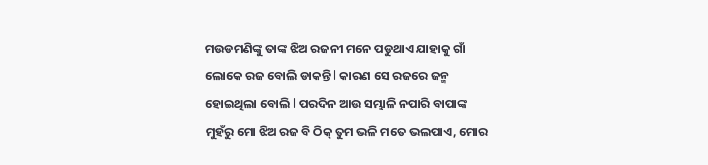ମଉଡମଣିଙ୍କୁ ତାଙ୍କ ଝିଅ ରଜନୀ ମନେ ପଡୁଥାଏ ଯାହାକୁ ଗାଁ ଲୋକେ ରଜ ବୋଲି ଡାକନ୍ତି l କାରଣ ସେ ରଜରେ ଜନ୍ମ ହୋଇଥିଲା ବୋଲି l ପରଦିନ ଆଉ ସମ୍ଭାଳି ନପାରି ବାପାଙ୍କ ମୁହଁରୁ ମୋ ଝିଅ ରଜ ବି ଠିକ୍ ତୁମ ଭଳି ମତେ ଭଲପାଏ, ମୋର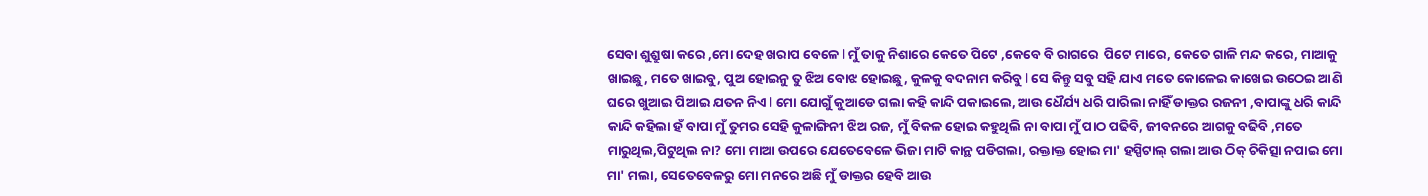ସେବା ଶୁଶ୍ରୁଷା କରେ ,ମୋ ଦେହ ଖରାପ ବେଳେ l ମୁଁ ତାକୁ ନିଶାରେ କେତେ ପିଟେ ,କେବେ ବି ରାଗରେ  ପିଟେ ମାରେ, କେତେ ଗାଳି ମନ୍ଦ କରେ, ମାଆକୁ ଖାଇଛୁ, ମତେ ଖାଇବୁ, ପୁଅ ହୋଇନୁ ତୁ ଝିଅ ବୋଝ ହୋଇଛୁ, କୁଳକୁ ବଦନାମ କରିବୁ l ସେ କିନ୍ତୁ ସବୁ ସହି ଯାଏ ମତେ କୋଳେଇ କାଖେଇ ଉଠେଇ ଆଣି ଘରେ ଖୁଆଇ ପିଆଇ ଯତନ ନିଏ l ମୋ ଯୋଗୁଁ କୁଆଡେ ଗଲା କହି କାନ୍ଦି ପକାଇଲେ, ଆଉ ଧୈର୍ଯ୍ୟ ଧରି ପାରିଲା ନାହିଁ ଡାକ୍ତର ରଜନୀ ,ବାପାଙ୍କୁ ଧରି କାନ୍ଦି କାନ୍ଦି କହିଲା ହଁ ବାପା ମୁଁ ତୁମର ସେହି କୁଳାଙ୍ଗିନୀ ଝିଅ ରଜ, ମୁଁ ବିକଳ ହୋଇ କହୁଥିଲି ନା ବାପା ମୁଁ ପାଠ ପଢିବି, ଜୀବନରେ ଆଗକୁ ବଢିବି ,ମତେ ମାରୁଥିଲ,ପିଟୁଥିଲ ନା? ମୋ ମାଆ ଉପରେ ଯେତେବେଳେ ଭିଜା ମାଟି କାନ୍ଥ ପଡିଗଲା, ରକ୍ତାକ୍ତ ହୋଇ ମା' ହସ୍ପିଟାଲ୍ ଗଲା ଆଉ ଠିକ୍ ଚିକିତ୍ସା ନପାଇ ମୋ ମା' ମଲା, ସେତେବେଳରୁ ମୋ ମନରେ ଅଛି ମୁଁ ଡାକ୍ତର ହେବି ଆଉ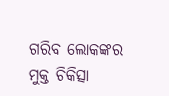ଗରିବ ଲୋକଙ୍କର ମୁକ୍ତ ଚିକିତ୍ସା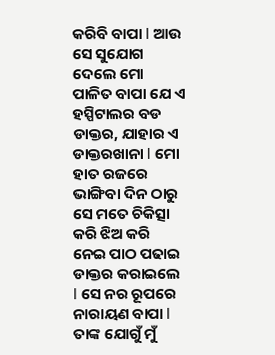କରିବି ବାପା l ଆଉ ସେ ସୁଯୋଗ ଦେଲେ ମୋ ପାଳିତ ବାପା ଯେ ଏ ହସ୍ପିଟାଲର ବଡ ଡାକ୍ତର, ଯାହାର ଏ ଡାକ୍ତରଖାନା l ମୋ ହାତ ରଜରେ ଭାଙ୍ଗିବା ଦିନ ଠାରୁ ସେ ମତେ ଚିକିତ୍ସା କରି ଝିଅ କରି ନେଇ ପାଠ ପଢାଇ ଡାକ୍ତର କରାଇଲେ l ସେ ନର ରୂପରେ ନାରାୟଣ ବାପା l ତାଙ୍କ ଯୋଗୁଁ ମୁଁ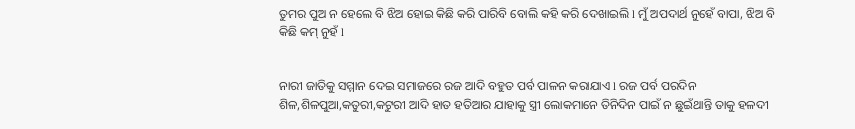ତୁମର ପୁଅ ନ ହେଲେ ବି ଝିଅ ହୋଇ କିଛି କରି ପାରିବି ବୋଲି କହି କରି ଦେଖାଇଲି l ମୁଁ ଅପଦାର୍ଥ ନୁହେଁ ବାପା, ଝିଅ ବି କିଛି କମ୍ ନୁହଁ l


ନାରୀ ଜାତିକୁ ସମ୍ମାନ ଦେଇ ସମାଜରେ ରଜ ଆଦି ବହୁତ ପର୍ବ ପାଳନ କରାଯାଏ l ରଜ ପର୍ବ ପରଦିନ ଶିଳ,ଶିଳପୁଆ,କତୁରୀ,କଟୁରୀ ଆଦି ହାତ ହତିଆର ଯାହାକୁ ସ୍ତ୍ରୀ ଲୋକମାନେ ତିନିଦିନ ପାଇଁ ନ ଛୁଇଁଥାନ୍ତି ତାକୁ ହଳଦୀ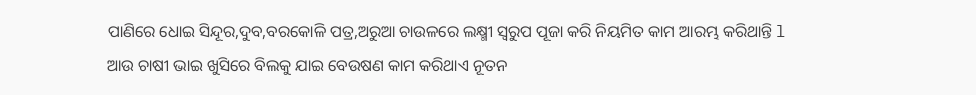ପାଣିରେ ଧୋଇ ସିନ୍ଦୂର,ଦୁବ,ବରକୋଳି ପତ୍ର,ଅରୁଆ ଚାଉଳରେ ଲକ୍ଷ୍ମୀ ସ୍ଵରୁପ ପୂଜା କରି ନିୟମିତ କାମ ଆରମ୍ଭ କରିଥାନ୍ତି l ଆଉ ଚାଷୀ ଭାଇ ଖୁସିରେ ବିଲକୁ ଯାଇ ବେଉଷଣ କାମ କରିଥାଏ ନୂତନ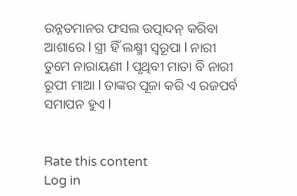ଉନ୍ନତମାନର ଫସଲ ଉତ୍ପାଦନ୍ କରିବା ଆଶାରେ l ସ୍ତ୍ରୀ ହିଁ ଲକ୍ଷ୍ମୀ ସ୍ଵରୂପା l ନାରୀ ତୁମେ ନାରାୟଣୀ l ପୃଥିବୀ ମାତା ବି ନାରୀ ରୂପୀ ମାଆ l ତାଙ୍କର ପୂଜା କରି ଏ ରଜପର୍ବ ସମାପନ ହୁଏ l


Rate this content
Log in